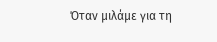Όταν μιλάμε για τη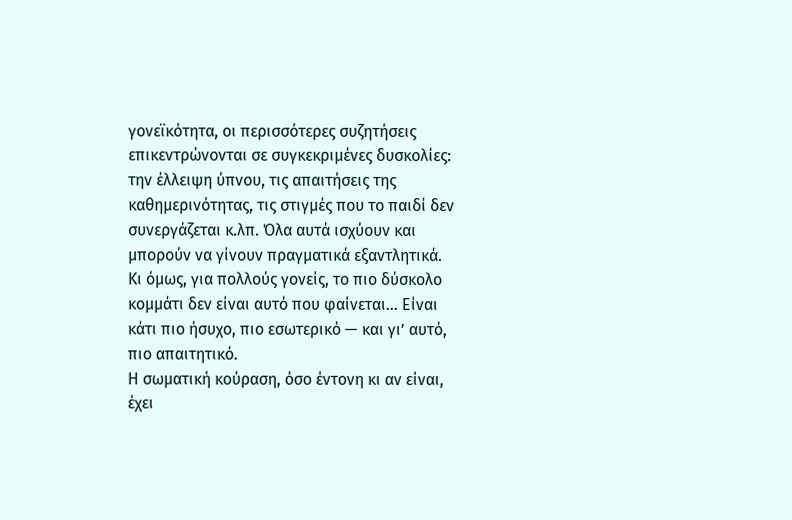γονεϊκότητα, οι περισσότερες συζητήσεις επικεντρώνονται σε συγκεκριμένες δυσκολίες: την έλλειψη ύπνου, τις απαιτήσεις της καθημερινότητας, τις στιγμές που το παιδί δεν συνεργάζεται κ.λπ. Όλα αυτά ισχύουν και μπορούν να γίνουν πραγματικά εξαντλητικά. Κι όμως, για πολλούς γονείς, το πιο δύσκολο κομμάτι δεν είναι αυτό που φαίνεται… Είναι κάτι πιο ήσυχο, πιο εσωτερικό — και γι’ αυτό, πιο απαιτητικό.
Η σωματική κούραση, όσο έντονη κι αν είναι, έχει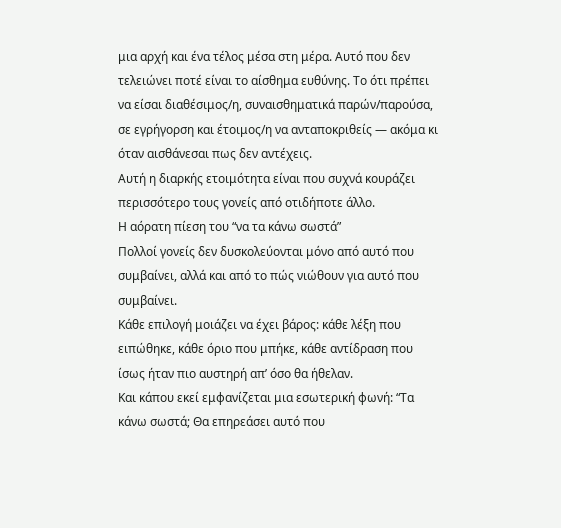μια αρχή και ένα τέλος μέσα στη μέρα. Αυτό που δεν τελειώνει ποτέ είναι το αίσθημα ευθύνης. Το ότι πρέπει να είσαι διαθέσιμος/η, συναισθηματικά παρών/παρούσα, σε εγρήγορση και έτοιμος/η να ανταποκριθείς — ακόμα κι όταν αισθάνεσαι πως δεν αντέχεις.
Αυτή η διαρκής ετοιμότητα είναι που συχνά κουράζει περισσότερο τους γονείς από οτιδήποτε άλλο.
Η αόρατη πίεση του “να τα κάνω σωστά”
Πολλοί γονείς δεν δυσκολεύονται μόνο από αυτό που συμβαίνει, αλλά και από το πώς νιώθουν για αυτό που συμβαίνει.
Κάθε επιλογή μοιάζει να έχει βάρος: κάθε λέξη που ειπώθηκε, κάθε όριο που μπήκε, κάθε αντίδραση που ίσως ήταν πιο αυστηρή απ’ όσο θα ήθελαν.
Και κάπου εκεί εμφανίζεται μια εσωτερική φωνή: “Τα κάνω σωστά; Θα επηρεάσει αυτό που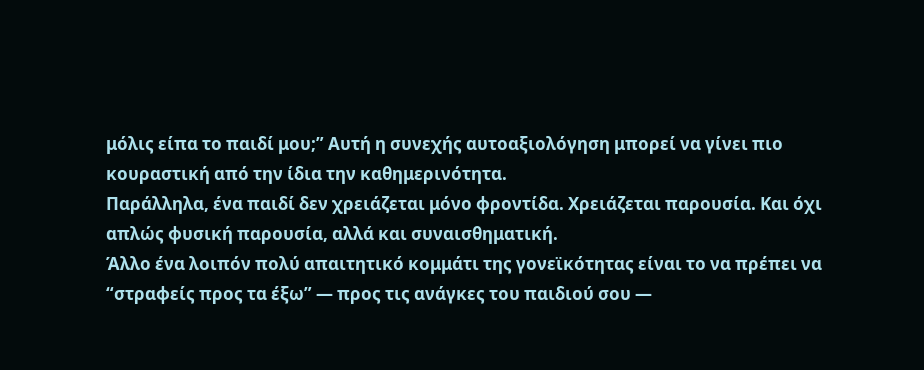μόλις είπα το παιδί μου;” Αυτή η συνεχής αυτοαξιολόγηση μπορεί να γίνει πιο κουραστική από την ίδια την καθημερινότητα.
Παράλληλα, ένα παιδί δεν χρειάζεται μόνο φροντίδα. Χρειάζεται παρουσία. Και όχι απλώς φυσική παρουσία, αλλά και συναισθηματική.
Άλλο ένα λοιπόν πολύ απαιτητικό κομμάτι της γονεϊκότητας είναι το να πρέπει να “στραφείς προς τα έξω” — προς τις ανάγκες του παιδιού σου —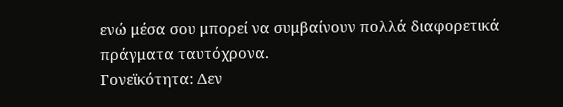ενώ μέσα σου μπορεί να συμβαίνουν πολλά διαφορετικά πράγματα ταυτόχρονα.
Γονεϊκότητα: Δεν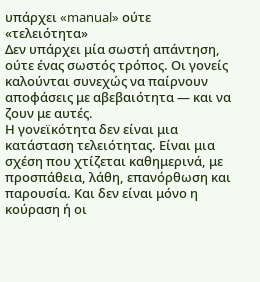υπάρχει «manual» ούτε «τελειότητα»
Δεν υπάρχει μία σωστή απάντηση, ούτε ένας σωστός τρόπος. Οι γονείς καλούνται συνεχώς να παίρνουν αποφάσεις με αβεβαιότητα — και να ζουν με αυτές.
Η γονεϊκότητα δεν είναι μια κατάσταση τελειότητας. Είναι μια σχέση που χτίζεται καθημερινά, με προσπάθεια, λάθη, επανόρθωση και παρουσία. Και δεν είναι μόνο η κούραση ή οι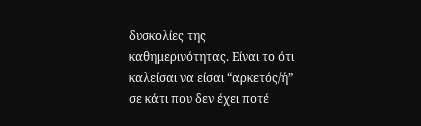δυσκολίες της καθημερινότητας. Είναι το ότι καλείσαι να είσαι “αρκετός/ή” σε κάτι που δεν έχει ποτέ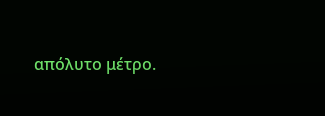απόλυτο μέτρο.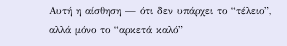Αυτή η αίσθηση — ότι δεν υπάρχει το “τέλειο”, αλλά μόνο το “αρκετά καλό”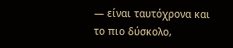— είναι ταυτόχρονα και το πιο δύσκολο,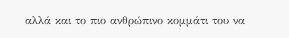αλλά και το πιο ανθρώπινο κομμάτι του να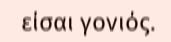είσαι γονιός.